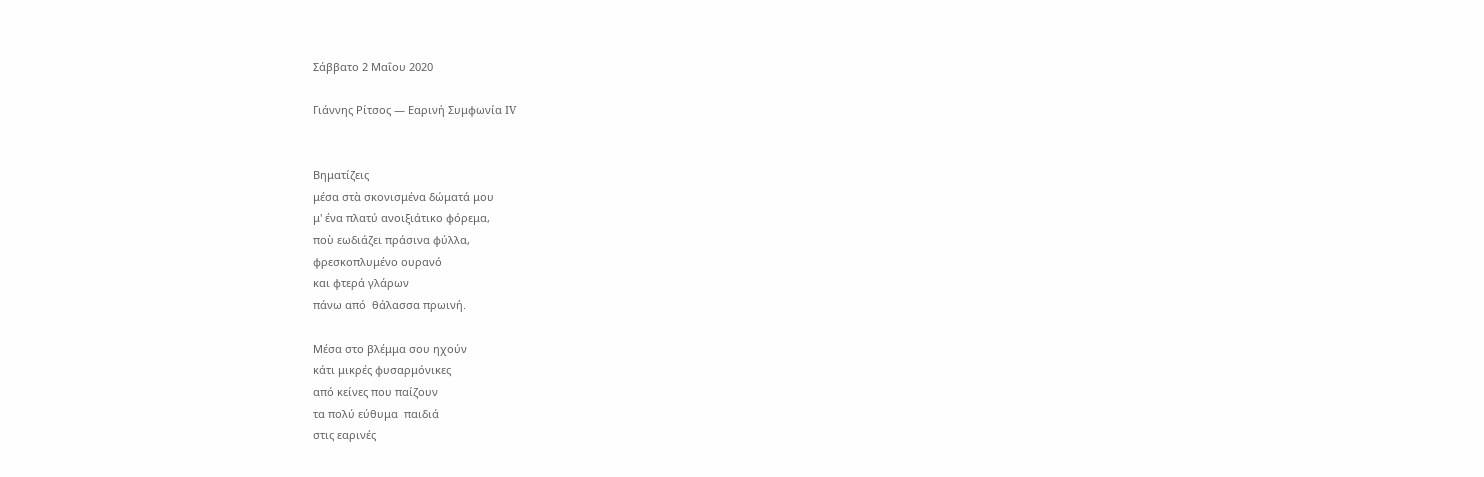Σάββατο 2 Μαΐου 2020

Γιάννης Ρίτσος — Εαρινή Συμφωνία IV


Βηματίζεις
μέσα στὰ σκονισμένα δώματά μου
μ' ένα πλατύ ανοιξιάτικο φόρεμα,
ποὺ εωδιάζει πράσινα φύλλα,
φρεσκοπλυμένο ουρανό
και φτερά γλάρων
πάνω από  θάλασσα πρωινή.

Μέσα στο βλέμμα σου ηχούν
κάτι μικρές φυσαρμόνικες
από κείνες που παίζουν
τα πολύ εύθυμα  παιδιά
στις εαρινές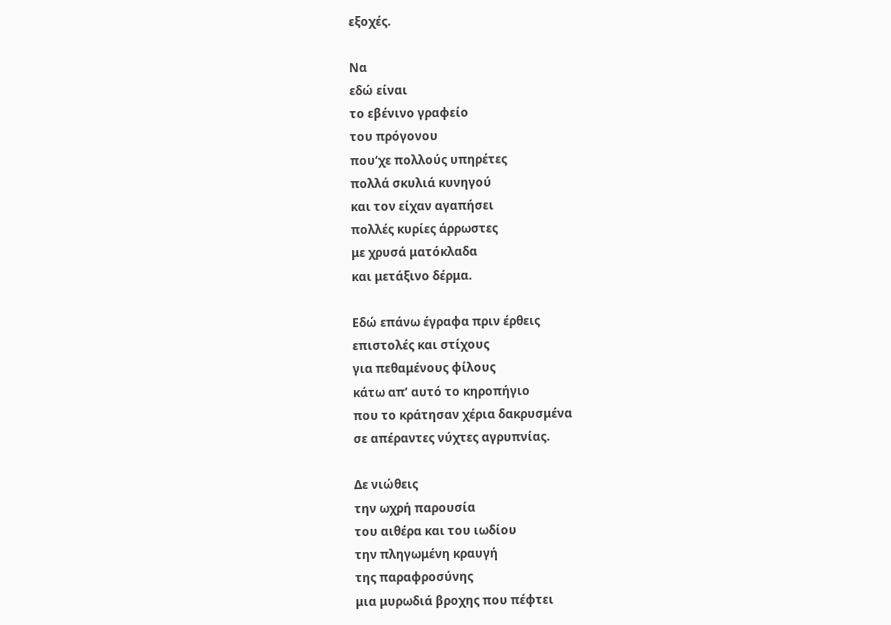εξοχές.

Να
εδώ είναι
το εβένινο γραφείο
του πρόγονου
που‘χε πολλούς υπηρέτες
πολλά σκυλιά κυνηγού
και τον είχαν αγαπήσει
πολλές κυρίες άρρωστες
με χρυσά ματόκλαδα
και μετάξινο δέρμα.

Εδώ επάνω έγραφα πριν έρθεις
επιστολές και στίχους
για πεθαμένους φίλους
κάτω απ’ αυτό το κηροπήγιο
που το κράτησαν χέρια δακρυσμένα
σε απέραντες νύχτες αγρυπνίας.

Δε νιώθεις
την ωχρή παρουσία
του αιθέρα και του ιωδίου
την πληγωμένη κραυγή
της παραφροσύνης
μια μυρωδιά βροχης που πέφτει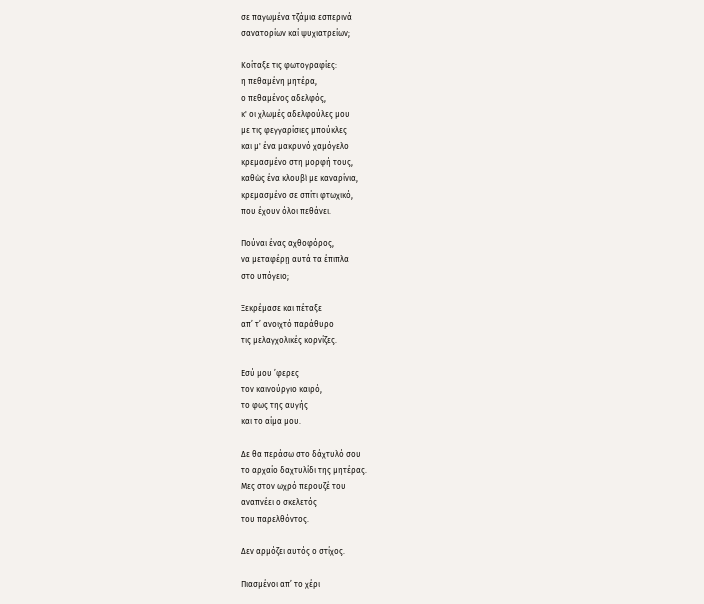σε παγωμένα τζάμια εσπερινά
σανατορίων καί ψυχιατρείων;

Κοίταξε τις φωτογραφίες:
η πεθαμένη μητέρα,
ο πεθαμένος αδελφός,
κ' οι χλωμές αδελφούλες μου
με τις φεγγαρίσιες μπούκλες
και μ' ένα μακρυνό χαμόγελο
κρεμασμένο στη μορφή τους,
καθὼς ένα κλουβὶ με καναρίνια,
κρεμασμένο σε σπίτι φτωχικό,
που έχουν όλοι πεθάνει.

Πούναι ένας αχθοφόρος,
να μεταφέρῃ αυτά τα έπιπλα
στο υπόγειο;

Ξεκρέμασε και πέταξε
απ’ τ’ ανοιχτό παράθυρο
τις μελαγχολικές κορνίζες.

Εσύ μου ’φερες
τον καινούργιο καιρό,
το φως της αυγής
και το αίμα μου.

Δε θα περάσω στο δάχτυλό σου
το αρχαίο δαχτυλίδι της μητέρας.
Μες στον ωχρό περουζέ του
αναπνέει ο σκελετός
του παρελθόντος.

Δεν αρμόζει αυτός ο στίχος.

Πιασμένοι απ’ το χέρι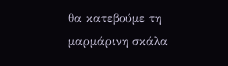θα κατεβούμε τη μαρμάρινη σκάλα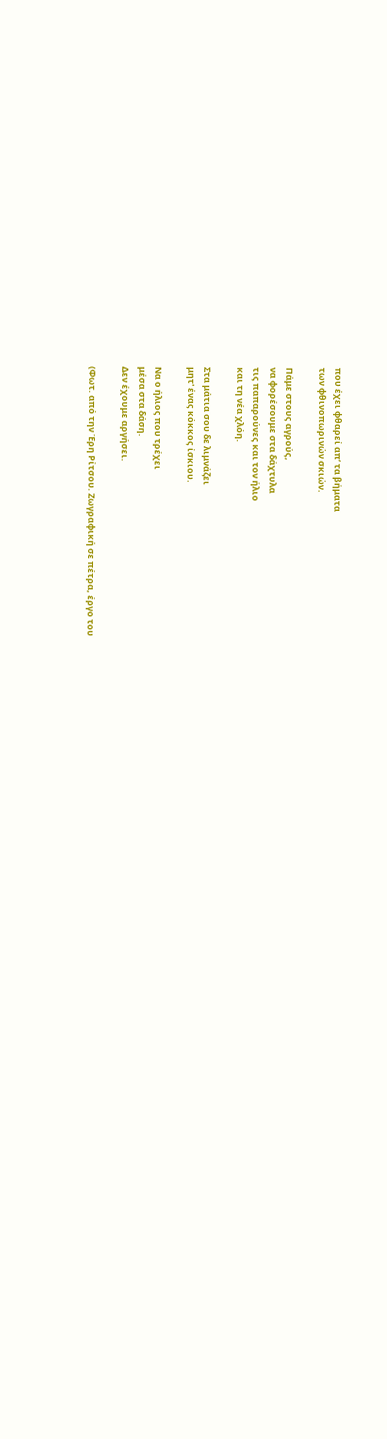που έχει φθαρεί απ’ τα βήματα
των φθινοπωρινών σκιών.

Πάμε στους αγρούς,
να φορέσουμε στα δάχτυλα
τις παπαρούνες και τον ήλιο
και τη νέα χλόη.

Στα μάτια σου δε λιμνάζει
μητ' ένας κόκκος ίσκιου.

Να ο ήλιος που τρέχει
μέσα στα δάση.
Δεν έχουμε αργήσει.

(Φωτ. από την Έρη Ρίτσου. Ζωγραφική σε πέτρα, έργο του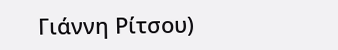Γιάννη Ρίτσου)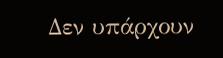Δεν υπάρχουν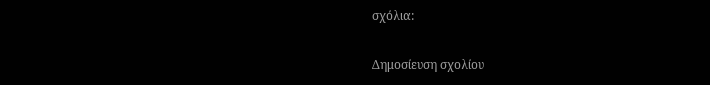σχόλια:

Δημοσίευση σχολίου